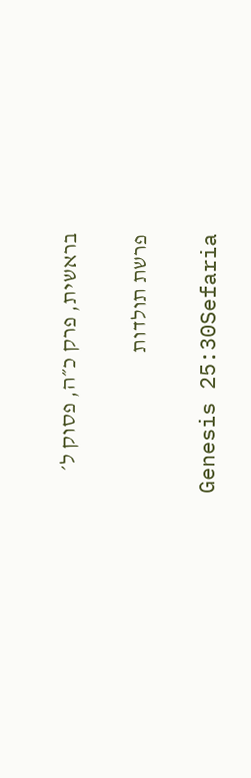בראשית, פרק כ״ה, פסוק ל׳

פרשת תולדות

Genesis 25:30Sefaria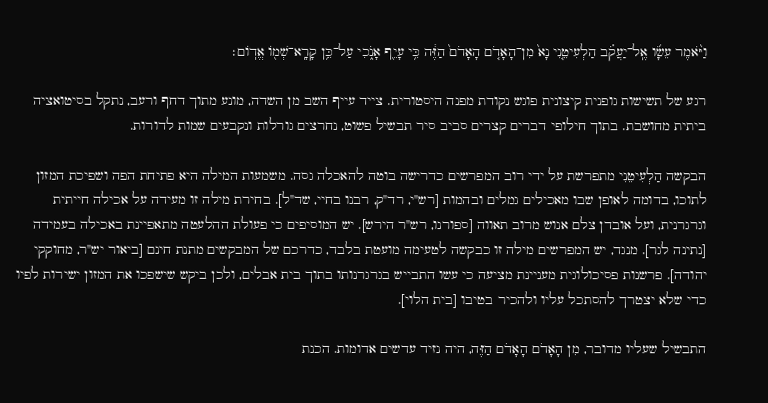וַיֹּ֨אמֶר עֵשָׂ֜ו אֶֽל־יַעֲקֹ֗ב הַלְעִיטֵ֤נִי נָא֙ מִן־הָאָדֹ֤ם הָאָדֹם֙ הַזֶּ֔ה כִּ֥י עָיֵ֖ף אָנֹ֑כִי עַל־כֵּ֥ן קָרָֽא־שְׁמ֖וֹ אֱדֽוֹם׃

רגע של תשישות גופנית קיצונית פוגש נקודת מפנה היסטורית. צייד עייף השב מן השדה, מונע מתוך דחף ורעב, נתקל בסיטואציה ביתית מחושבת. בתוך חילופי דברים קצרים סביב סיר תבשיל פשוט, נחרצים גורלות ונקבעים שמות לדורות.

הבקשה הַלְעִיטֵנִי מתפרשת על ידי רוב המפרשים כדרישה בוטה להאכלה גסה. משמעות המילה היא פתיחת הפה ושפיכת המזון לתוכו, בדומה לאופן שבו מאכילים גמלים ובהמות [רש"י, רד"ק, רבנו בחיי, שד"ל]. בחירת מילה זו מעידה על אכילה חייתית וגרגרנית, ועל אובדן צלם אנוש מרוב תאווה [ספורנו, רש"ר הירש]. יש המוסיפים כי פעולת ההלעטה מתאפיינת באכילה בעמידה [נתינה לגר]. מנגד, יש המפרשים מילה זו כבקשה לטעימה מועטת בלבד, כדרכם של המבקשים מתנת חינם [ביאור יש"ר, מחוקקי יהודה]. פרשנות פסיכולוגית מעניינת מציעה כי עשו התבייש בגרגרנותו בתוך בית אבלים, ולכן ביקש שישפכו את המזון ישירות לפיו כדי שלא יצטרך להסתכל עליו ולהכיר בטיבו [בית הלוי].

התבשיל שעליו מדובר, מִן הָאָדֹם הָאָדֹם הַזֶּה, היה נזיד עדשים אדומות. הכנת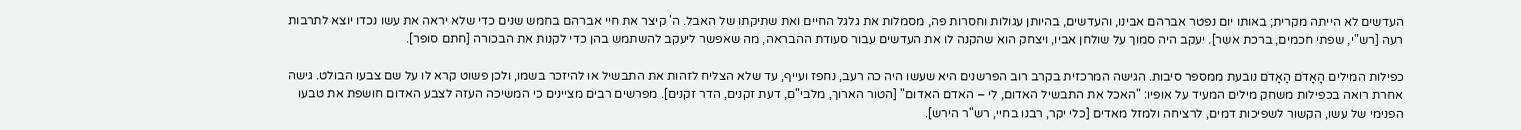העדשים לא הייתה מקרית; באותו יום נפטר אברהם אבינו, והעדשים, בהיותן עגולות וחסרות פה, מסמלות את גלגל החיים ואת שתיקתו של האבל. ה' קיצר את חיי אברהם בחמש שנים כדי שלא יראה את עשו נכדו יוצא לתרבות רעה [רש"י, שפתי חכמים, ברכת אשר]. יעקב היה סמוך על שולחן אביו, ויצחק הוא שהקנה לו את העדשים עבור סעודת ההבראה, מה שאפשר ליעקב להשתמש בהן כדי לקנות את הבכורה [חתם סופר].

כפילות המילים הָאָדֹם הָאָדֹם נובעת ממספר סיבות. הגישה המרכזית בקרב רוב הפרשנים היא שעשו היה כה רעב, נחפז ועייף, עד שלא הצליח לזהות את התבשיל או להיזכר בשמו, ולכן פשוט קרא לו על שם צבעו הבולט. גישה אחרת רואה בכפילות משחק מילים המעיד על אופיו: "האכל את התבשיל האדום, לי – האדם האדום" [הטור הארוך, מלבי"ם, דעת זקנים, הדר זקנים]. מפרשים רבים מציינים כי המשיכה העזה לצבע האדום חושפת את טבעו הפנימי של עשו, הקשור לשפיכות דמים, לרציחה ולמזל מאדים [כלי יקר, רבנו בחיי, רש"ר הירש].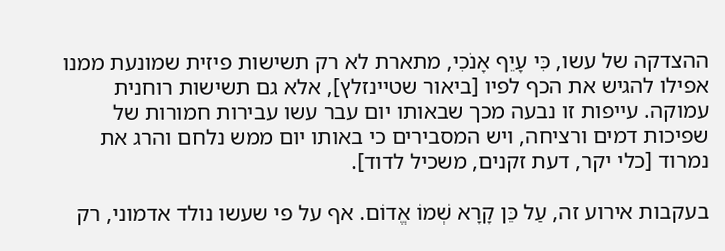ההצדקה של עשו, כִּי עָיֵף אָנֹכִי, מתארת לא רק תשישות פיזית שמונעת ממנו אפילו להגיש את הכף לפיו [ביאור שטיינזלץ], אלא גם תשישות רוחנית עמוקה. עייפות זו נבעה מכך שבאותו יום עבר עשו עבירות חמורות של שפיכות דמים ורציחה, ויש המסבירים כי באותו יום ממש נלחם והרג את נמרוד [כלי יקר, דעת זקנים, משכיל לדוד].

בעקבות אירוע זה, עַל כֵּן קָרָא שְׁמוֹ אֱדוֹם. אף על פי שעשו נולד אדמוני, רק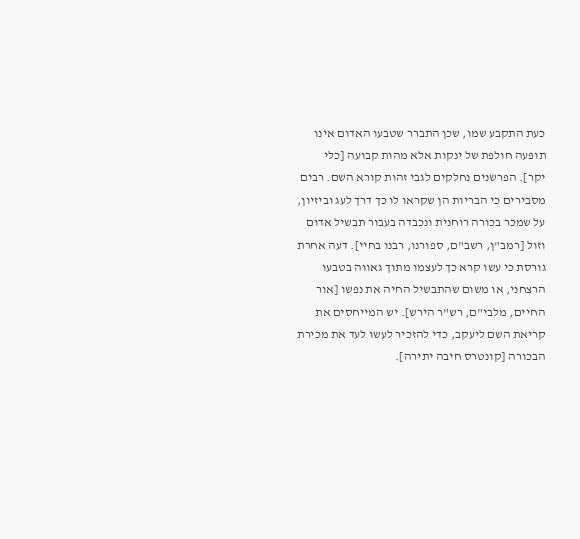כעת התקבע שמו, שכן התברר שטבעו האדום אינו תופעה חולפת של ינקות אלא מהות קבועה [כלי יקר]. הפרשנים נחלקים לגבי זהות קורא השם. רבים מסבירים כי הבריות הן שקראו לו כך דרך לעג וביזיון, על שמכר בכורה רוחנית ונכבדה בעבור תבשיל אדום וזול [רמב"ן, רשב"ם, ספורנו, רבנו בחיי]. דעה אחרת גורסת כי עשו קרא כך לעצמו מתוך גאווה בטבעו הרצחני, או משום שהתבשיל החיה את נפשו [אור החיים, מלבי"ם, רש"ר הירש]. יש המייחסים את קריאת השם ליעקב, כדי להזכיר לעשו לעד את מכירת הבכורה [קונטרס חיבה יתירה].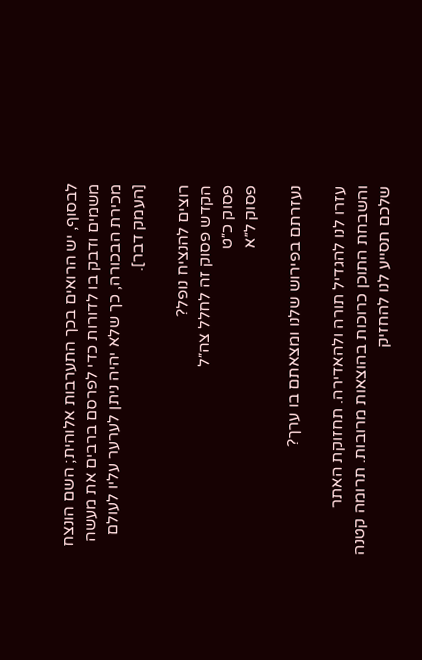לבסוף, יש הרואים בכך התערבות אלוהית; השם הונצח משמים ודבק בו לדורות כדי לפרסם ברבים את מעשה מכירת הבכורה, כך שלא יהיה ניתן לערער עליו לעולם [העמק דבר].

רוצים להנציח נופל?
הקדש פסוק זה לחלל צה״ל
פסוק כ״ט
פסוק ל״א

נעזרתם בפירוש שלנו ומצאתם בו ערך?

עזרו לנו להגדיל תורה ולהאדירה. תחזוקת האתר והשבחת התוכן כרוכות בהוצאות מרובות. תרומה קטנה שלכם תסייע לנו להחזיק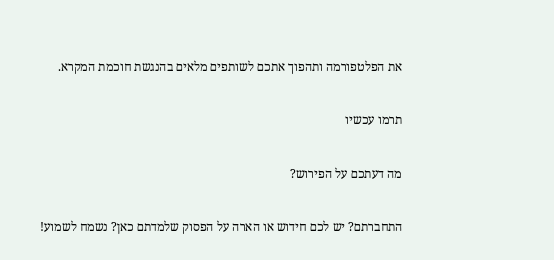את הפלטפורמה ותהפוך אתכם לשותפים מלאים בהנגשת חוכמת המקרא.

תרמו עכשיו

מה דעתכם על הפירוש?

התחברתם? יש לכם חידוש או הארה על הפסוק שלמדתם כאן? נשמח לשמוע!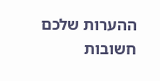ההערות שלכם חשובות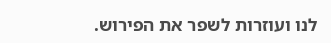לנו ועוזרות לשפר את הפירוש.